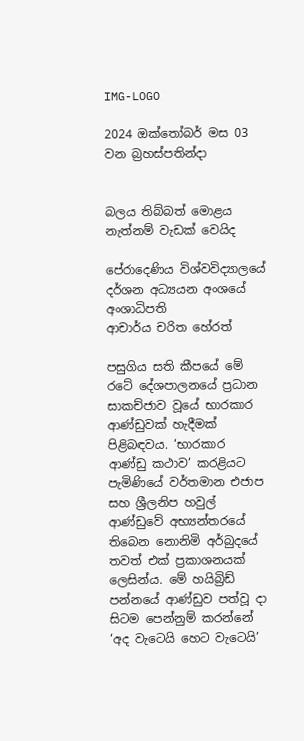IMG-LOGO

2024 ඔක්තෝබර් මස 03 වන බ්‍රහස්පතින්දා


බලය තිබ්බත් මොළය නැත්නම් වැඩක් වෙයිද

පේරාදෙණිය විශ්වවිද්‍යාලයේ දර්ශන අධ්‍යයන අංශයේ අංශාධිපති
ආචාර්ය චරිත හේරත්

පසුගිය සති කීපයේ මේ රටේ දේශපාලනයේ ප්‍රධාන සාකච්ජාව වූයේ භාරකාර ආණ්ඩුවක් හැදීමක් පිළිබඳවය. ‘භාරකාර ආණ්ඩු කථාව’ කරළියට පැමිණියේ වර්තමාන එජාප සහ ශ්‍රීලනිප හවුල් ආණ්ඩුවේ අභ්‍යන්තරයේ තිබෙන නොනිමි අර්බුදයේ තවත් එක් ප්‍රකාශනයක් ලෙසින්ය. මේ හයිබ්‍රිඩ් පන්නයේ ආණ්ඩුව පත්වූ දා සිටම පෙන්නුම් කරන්නේ ‘අද වැටෙයි හෙට වැටෙයි’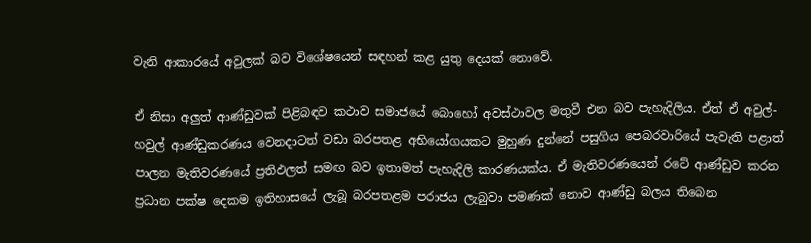වැනි ආකාරයේ අවුලක් බව විශේෂයෙන් සඳහන් කළ යුතු දෙයක් නොවේ.

ඒ නිසා අලුත් ආණ්ඩුවක් පිළිබඳව කථාව සමාජයේ බොහෝ අවස්ථාවල මතුවී එන බව පැහැදිලිය. ඒත් ඒ අවුල්-හවුල් ආණ්ඩුකරණය වෙනදාටත් වඩා බරපතළ අභියෝගයකට මුහුණ දුන්නේ පසුගිය පෙබරවාරියේ පැවැති පළාත් පාලන මැතිවරණයේ ප්‍රතිඵලත් සමඟ බව ඉතාමත් පැහැදිලි කාරණයක්ය. ඒ මැතිවරණයෙන් රටේ ආණ්ඩුව කරන ප්‍රධාන පක්ෂ දෙකම ඉතිහාසයේ ලැබූ බරපතළම පරාජය ලැබුවා පමණක් නොව ආණ්ඩු බලය තිබෙන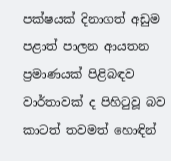පක්ෂයක් දිනාගත් අඩුම පළාත් පාලන ආයතන ප්‍රමාණයක් පිළිබඳව වාර්තාවක් ද පිහිටුවූ බව කාටත් තවමත් හොඳින්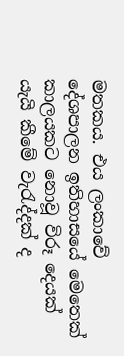මතකය. එය ලංකාවේ දේශපාලන ඉතිහාසයේ මෙතෙක් කාලයකට නොවූ විරූ දෙයක් යැයි කීමේ වැරැද්දක් ද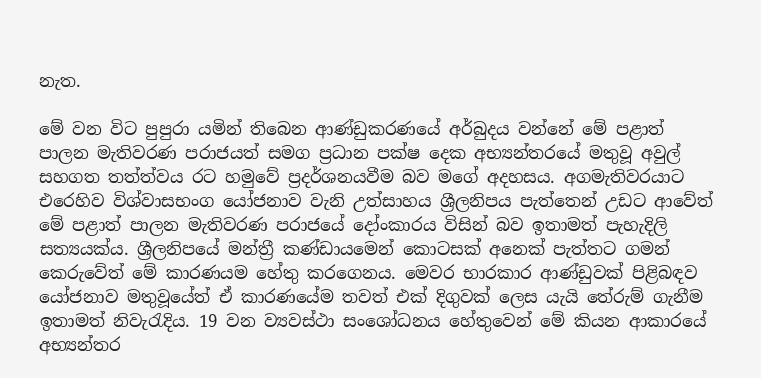නැත.

මේ වන විට පුපුරා යමින් තිබෙන ආණ්ඩුකරණයේ අර්බුදය වන්නේ මේ පළාත් පාලන මැතිවරණ පරාජයත් සමග ප්‍රධාන පක්ෂ දෙක අභ්‍යන්තරයේ මතුවූ අවුල් සහගත තත්ත්වය රට හමුවේ ප්‍රදර්ශනයවීම බව මගේ අදහසය. අගමැතිවරයාට එරෙහිව විශ්වාසභංග යෝජනාව වැනි උත්සාහය ශ්‍රීලනිපය පැත්තෙන් උඩට ආවේත් මේ පළාත් පාලන මැතිවරණ පරාජයේ දෝංකාරය විසින් බව ඉතාමත් පැහැදිලි සත්‍යයක්ය. ශ්‍රීලනිපයේ මන්ත්‍රී කණ්ඩායමෙන් කොටසක් අනෙක් පැත්තට ගමන් කෙරුවේත් මේ කාරණයම හේතු කරගෙනය. මෙවර භාරකාර ආණ්ඩුවක් පිළිබඳව යෝජනාව මතුවූයේත් ඒ කාරණයේම තවත් එක් දිගුවක් ලෙස යැයි තේරුම් ගැනීම ඉතාමත් නිවැරැදිය. 19 වන ව්‍යවස්ථා සංශෝධනය හේතුවෙන් මේ කියන ආකාරයේ අභ්‍යන්තර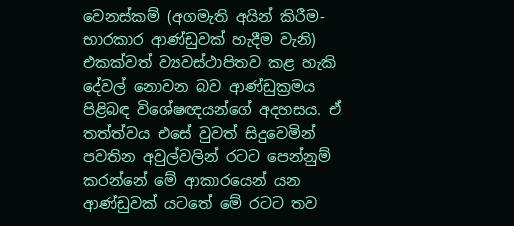වෙනස්කම් (අගමැති අයින් කිරීම-භාරකාර ආණ්ඩුවක් හැදීම වැනි) එකක්වත් ව්‍යවස්ථාපිතව කළ හැකි දේවල් නොවන බව ආණ්ඩුක්‍රමය පිළිබඳ විශේෂඥයන්ගේ අදහසය. ඒ තත්ත්වය එසේ වුවත් සිදුවෙමින් පවතින අවුල්වලින් රටට පෙන්නුම් කරන්නේ මේ ආකාරයෙන් යන ආණ්ඩුවක් යටතේ මේ රටට තව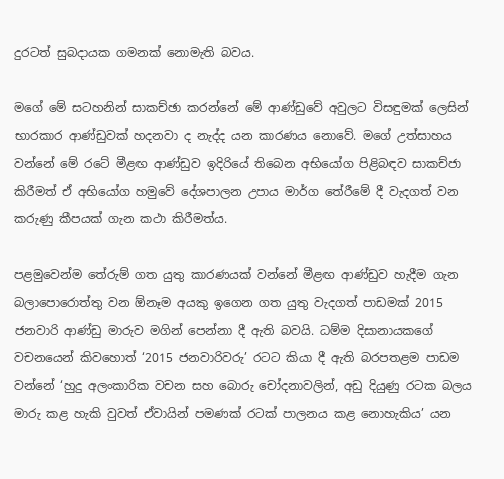දුරටත් සුබදායක ගමනක් නොමැති බවය.

මගේ මේ සටහනින් සාකච්ඡා කරන්නේ මේ ආණ්ඩුවේ අවුලට විසඳුමක් ලෙසින් භාරකාර ආණ්ඩුවක් හදනවා ද නැද්ද යන කාරණය නොවේ. මගේ උත්සාහය වන්නේ මේ රටේ මීළඟ ආණ්ඩුව ඉදිරියේ තිබෙන අභියෝග පිළිබඳව සාකච්ජා කිරීමත් ඒ අභියෝග හමුවේ දේශපාලන උපාය මාර්ග තේරීමේ දී වැදගත් වන කරුණු කීපයක් ගැන කථා කිරීමත්ය.

පළමුවෙන්ම තේරුම් ගත යුතු කාරණයක් වන්නේ මීළඟ ආණ්ඩුව හැදීම ගැන බලාපොරොත්තු වන ඕනෑම අයකු ඉගෙන ගත යුතු වැදගත් පාඩමක් 2015 ජනවාරි ආණ්ඩු මාරුව මගින් පෙන්නා දී ඇති බවයි. ධම්ම දිසානායකගේ වචනයෙන් කිවහොත් ‘2015 ජනවාරිවරු’ රටට කියා දී ඇති බරපතළම පාඩම වන්නේ ‘හුදු අලංකාරික වචන සහ බොරු චෝදනාවලින්, අඩු දියුණු රටක බලය මාරු කළ හැකි වුවත් ඒවායින් පමණක් රටක් පාලනය කළ නොහැකිය’ යන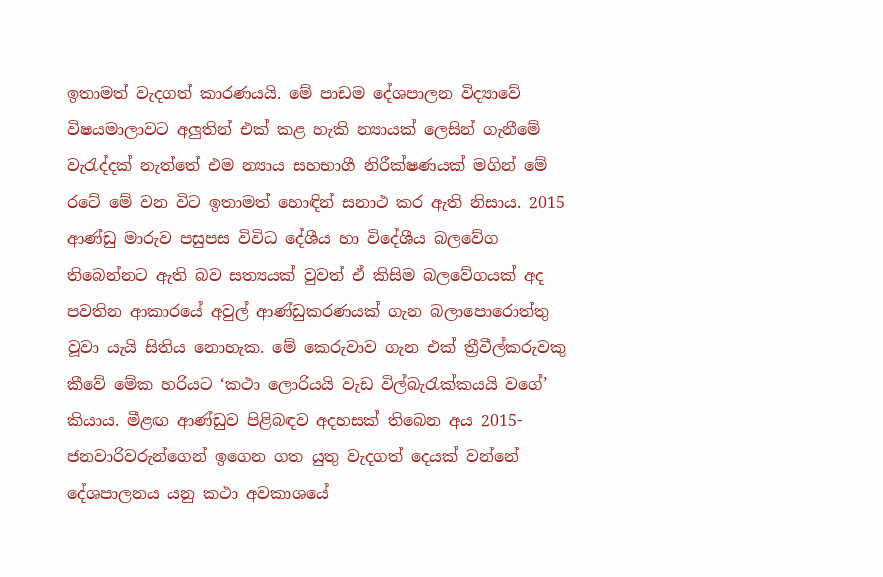ඉතාමත් වැදගත් කාරණයයි. මේ පාඩම දේශපාලන විද්‍යාවේ විෂයමාලාවට අලුතින් එක් කළ හැකි න්‍යායක් ලෙසින් ගැනීමේ වැරැද්දක් නැත්තේ එම න්‍යාය සහභාගී නිරීක්ෂණයක් මගින් මේ රටේ මේ වන විට ඉතාමත් හොඳින් සනාථ කර ඇති නිසාය. 2015 ආණ්ඩු මාරුව පසුපස විවිධ දේශීය හා විදේශීය බලවේග තිබෙන්නට ඇති බව සත්‍යයක් වුවත් ඒ කිසිම බලවේගයක් අද පවතින ආකාරයේ අවුල් ආණ්ඩුකරණයක් ගැන බලාපොරොත්තු වූවා යැයි සිතිය නොහැක. මේ කෙරුවාව ගැන එක් ත්‍රීවීල්කරුවකු කීවේ මේක හරියට ‘කථා ලොරියයි වැඩ විල්බැරැක්කයයි වගේ’ කියාය. මීළඟ ආණ්ඩුව පිළිබඳව අදහසක් තිබෙන අය 2015- ජනවාරිවරුන්ගෙන් ඉගෙන ගත යුතු වැදගත් දෙයක් වන්නේ දේශපාලනය යනු කථා අවකාශයේ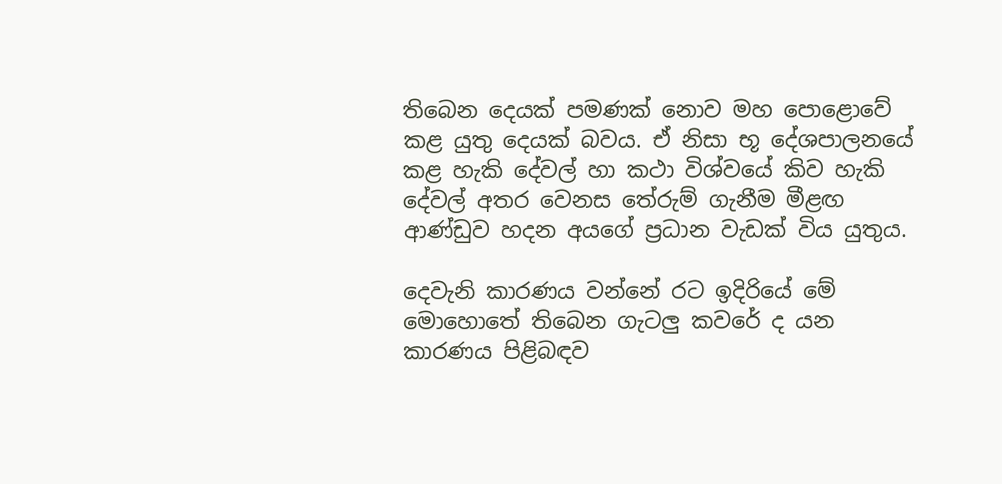තිබෙන දෙයක් පමණක් නොව මහ පොළොවේ කළ යුතු දෙයක් බවය. ඒ නිසා භූ දේශපාලනයේ කළ හැකි දේවල් හා කථා විශ්වයේ කිව හැකි දේවල් අතර වෙනස තේරුම් ගැනීම මීළඟ ආණ්ඩුව හදන අයගේ ප්‍රධාන වැඩක් විය යුතුය.

දෙවැනි කාරණය වන්නේ රට ඉදිරියේ මේ මොහොතේ තිබෙන ගැටලු කවරේ ද යන කාරණය පිළිබඳව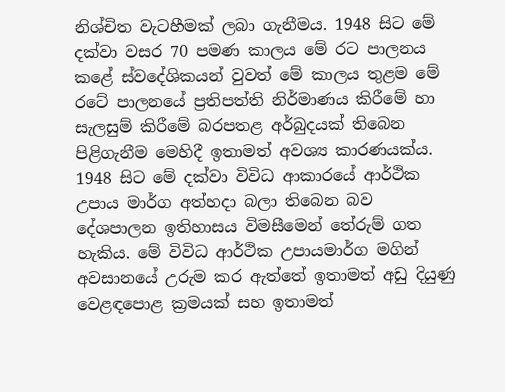නිශ්චිත වැටහීමක් ලබා ගැනීමය. 1948 සිට මේ දක්වා වසර 70 පමණ කාලය මේ රට පාලනය කළේ ස්වදේශිකයන් වුවත් මේ කාලය තුළම මේ රටේ පාලනයේ ප්‍රතිපත්ති නිර්මාණය කිරීමේ හා සැලසුම් කිරීමේ බරපතළ අර්බුදයක් තිබෙන පිළිගැනීම මෙහිදී ඉතාමත් අවශ්‍ය කාරණයක්ය. 1948 සිට මේ දක්වා විවිධ ආකාරයේ ආර්ථික උපාය මාර්ග අත්හදා බලා තිබෙන බව දේශපාලන ඉතිහාසය විමසීමෙන් තේරුම් ගත හැකිය. මේ විවිධ ආර්ථික උපායමාර්ග මගින් අවසානයේ උරුම කර ඇත්තේ ඉතාමත් අඩු දියුණු වෙළඳපොළ ක්‍රමයක් සහ ඉතාමත්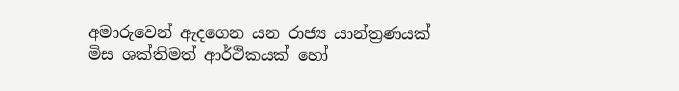අමාරුවෙන් ඇදගෙන යන රාජ්‍ය යාන්ත්‍රණයක් මිස ශක්තිමත් ආර්ථිකයක් හෝ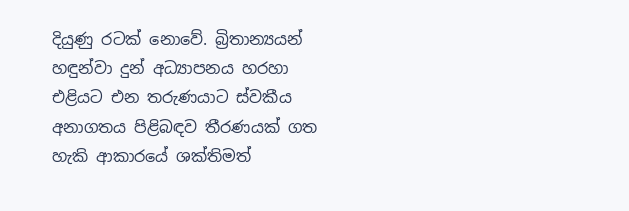දියුණු රටක් නොවේ. බ්‍රිතාන්‍යයන් හඳුන්වා දුන් අධ්‍යාපනය හරහා එළියට එන තරුණයාට ස්වකීය අනාගතය පිළිබඳව තීරණයක් ගත හැකි ආකාරයේ ශක්තිමත්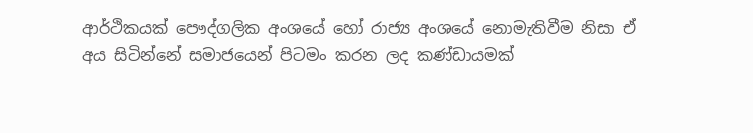ආර්ථිකයක් පෞද්ගලික අංශයේ හෝ රාජ්‍ය අංශයේ නොමැතිවීම නිසා ඒ අය සිටින්නේ සමාජයෙන් පිටමං කරන ලද කණ්ඩායමක්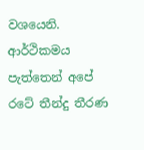වශයෙනි. ආර්ථිකමය පැත්තෙන් අපේ රටේ තීන්දු තීරණ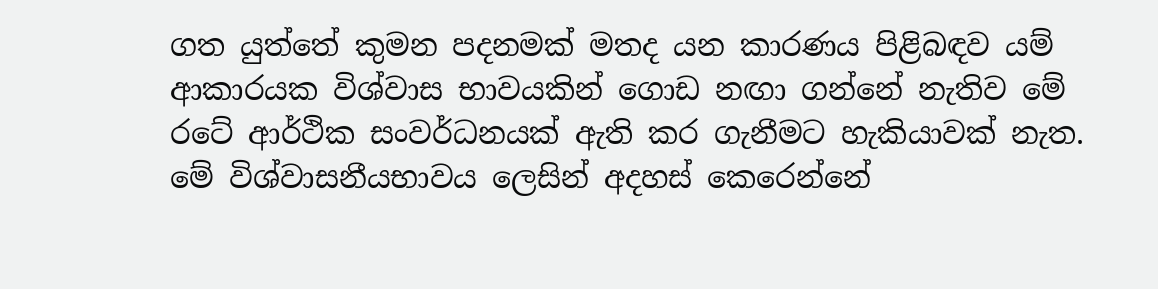ගත යුත්තේ කුමන පදනමක් මතද යන කාරණය පිළිබඳව යම් ආකාරයක විශ්වාස භාවයකින් ගොඩ නඟා ගන්නේ නැතිව මේ රටේ ආර්ථික සංවර්ධනයක් ඇති කර ගැනීමට හැකියාවක් නැත. මේ විශ්වාසනීයභාවය ලෙසින් අදහස් කෙරෙන්නේ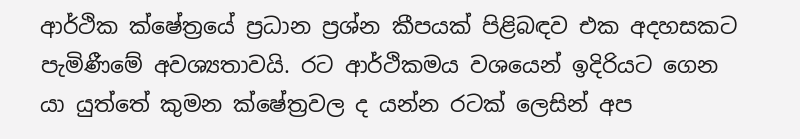ආර්ථික ක්ෂේත්‍රයේ ප්‍රධාන ප්‍රශ්න කීපයක් පිළිබඳව එක අදහසකට පැමිණීමේ අවශ්‍යතාවයි. රට ආර්ථිකමය වශයෙන් ඉදිරියට ගෙන යා යුත්තේ කුමන ක්ෂේත්‍රවල ද යන්න රටක් ලෙසින් අප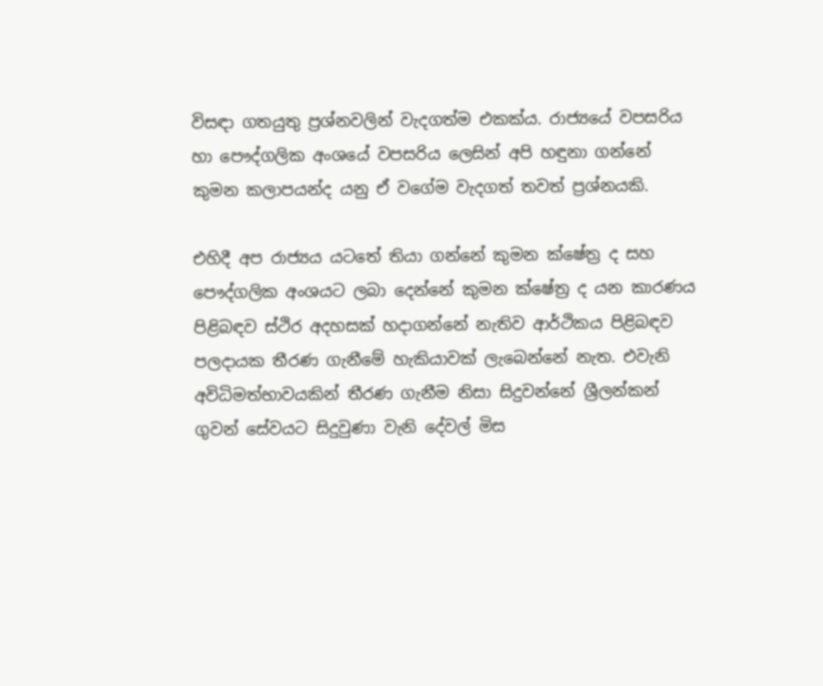විසඳා ගතයුතු ප්‍රශ්නවලින් වැදගත්ම එකක්ය. රාජ්‍යයේ වපසරිය හා පෞද්ගලික අංශයේ වපසරිය ලෙසින් අපි හඳුනා ගන්නේ කුමන කලාපයන්ද යනු ඒ වගේම වැදගත් තවත් ප්‍රශ්නයකි.

එහිදී අප රාජ්‍යය යටතේ තියා ගන්නේ කුමන ක්ෂේත්‍ර ද සහ පෞද්ගලික අංශයට ලබා දෙන්නේ කුමන ක්ෂේත්‍ර ද යන කාරණය පිළිබඳව ස්ථිර අදහසක් හදාගන්නේ නැතිව ආර්ථිකය පිළිබඳව පලදායක තීරණ ගැනීමේ හැකියාවක් ලැබෙන්නේ නැත. එවැනි අවිධිමත්භාවයකින් තීරණ ගැනීම නිසා සිදුවන්නේ ශ්‍රීලන්කන් ගුවන් සේවයට සිදුවුණා වැනි දේවල් මිස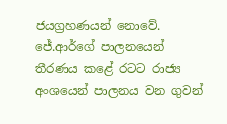ජයග්‍රහණයන් නොවේ. ජේ.ආර්ගේ පාලනයෙන් තීරණය කළේ රටට රාජ්‍ය අංශයෙන් පාලනය වන ගුවන්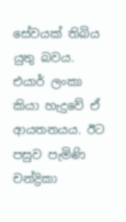සේවයක් තිබිය යුතු බවය. එයාර් ලංකා කියා හැදුවේ ඒ ආයතනයය. ඊට පසුව පැමිණි චන්ද්‍රිකා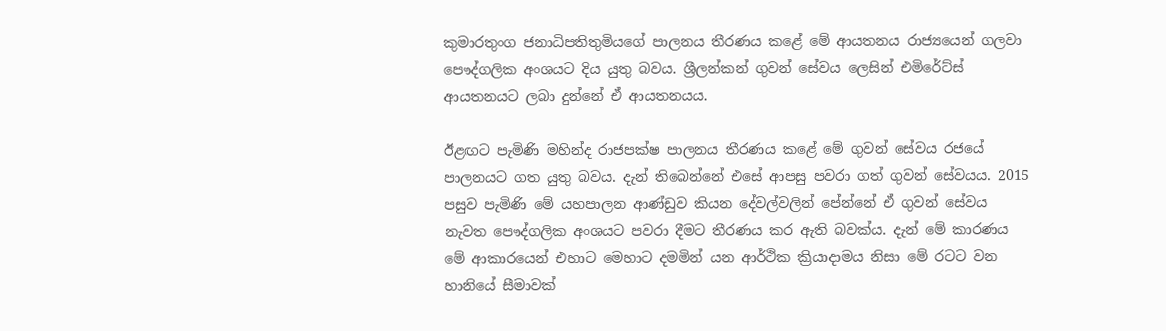කුමාරතුංග ජනාධිපතිතුමියගේ පාලනය තීරණය කළේ මේ ආයතනය රාජ්‍යයෙන් ගලවා පෞද්ගලික අංශයට දිය යුතු බවය. ශ්‍රීලන්කන් ගුවන් සේවය ලෙසින් එමිරේට්ස් ආයතනයට ලබා දුන්නේ ඒ ආයතනයය.

ඊළඟට පැමිණි මහින්ද රාජපක්ෂ පාලනය තීරණය කළේ මේ ගුවන් සේවය රජයේ පාලනයට ගත යුතු බවය. දැන් තිබෙන්නේ එසේ ආපසු පවරා ගත් ගුවන් සේවයය. 2015 පසුව පැමිණි මේ යහපාලන ආණ්ඩුව කියන දේවල්වලින් පේන්නේ ඒ ගුවන් සේවය නැවත පෞද්ගලික අංශයට පවරා දීමට තීරණය කර ඇති බවක්ය. දැන් මේ කාරණය මේ ආකාරයෙන් එහාට මෙහාට දමමින් යන ආර්ථික ක්‍රියාදාමය නිසා මේ රටට වන හානියේ සීමාවක්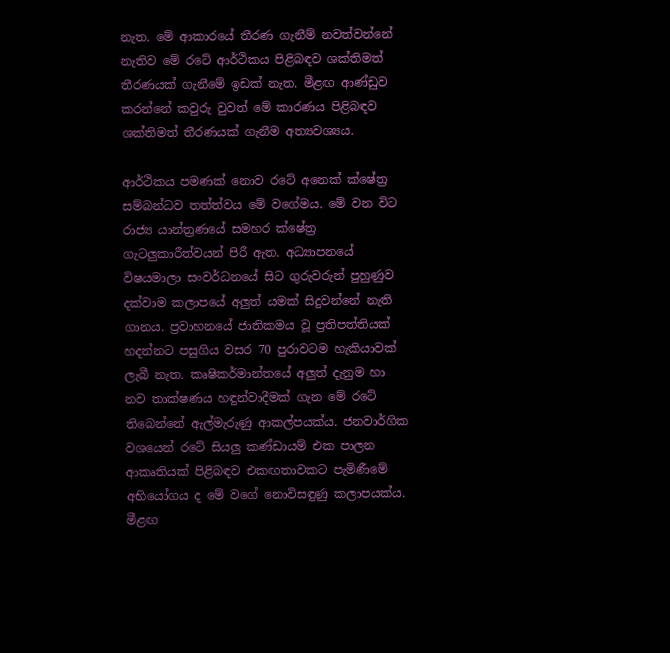නැත. මේ ආකාරයේ තීරණ ගැනීම් නවත්වන්නේ නැතිව මේ රටේ ආර්ථිකය පිළිබඳව ශක්තිමත් තීරණයක් ගැනීමේ ඉඩක් නැත. මීළඟ ආණ්ඩුව කරන්නේ කවුරු වුවත් මේ කාරණය පිළිබඳව ශක්තිමත් තීරණයක් ගැනීම අත්‍යවශ්‍යය.

ආර්ථිකය පමණක් නොව රටේ අනෙක් ක්ෂේත්‍ර සම්බන්ධව තත්ත්වය මේ වගේමය. මේ වන විට රාජ්‍ය යාන්ත්‍රණයේ සමහර ක්ෂේත්‍ර ගැටලුකාරීත්වයන් පිරී ඇත. අධ්‍යාපනයේ විෂයමාලා සංවර්ධනයේ සිට ගුරුවරුන් පුහුණුව දක්වාම කලාපයේ අලුත් යමක් සිදුවන්නේ නැති ගානය. ප්‍රවාහනයේ ජාතිකමය වූ ප්‍රතිපත්තියක් හදන්නට පසුගිය වසර 70 පුරාවටම හැකියාවක් ලැබී නැත. කෘෂිකර්මාන්තයේ අලුත් දැනුම හා නව තාක්ෂණය හඳුන්වාදීමක් ගැන මේ රටේ තිබෙන්නේ ඇල්මැරුණු ආකල්පයක්ය. ජනවාර්ගික වශයෙන් රටේ සියලු කණ්ඩායම් එක පාලන ආකෘතියක් පිළිබඳව එකඟතාවකට පැමිණීමේ අභියෝගය ද මේ වගේ නොවිසඳුණු කලාපයක්ය. මීළඟ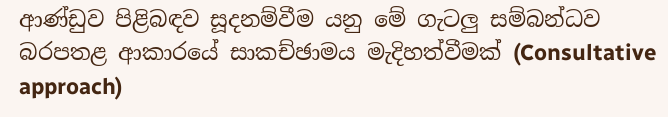ආණ්ඩුව පිළිබඳව සූදනම්වීම යනු මේ ගැටලු සම්බන්ධව බරපතළ ආකාරයේ සාකච්ඡාමය මැදිහත්වීමක් (Consultative approach)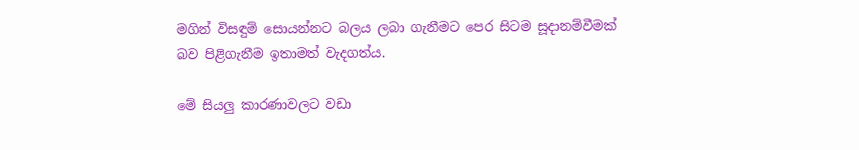මගින් විසඳුම් සොයන්නට බලය ලබා ගැනීමට පෙර සිටම සූදානම්වීමක් බව පිළිගැනීම ඉතාමත් වැදගත්ය.

මේ සියලු කාරණාවලට වඩා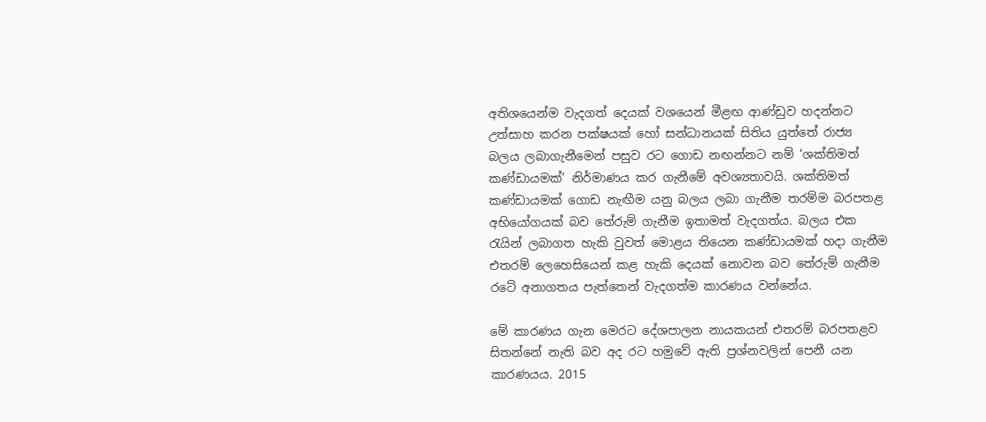අතිශයෙන්ම වැදගත් දෙයක් වශයෙන් මීළඟ ආණ්ඩුව හදන්නට උත්සාහ කරන පක්ෂයක් හෝ සන්ධානයක් සිතිය යුත්තේ රාජ්‍ය බලය ලබාගැනීමෙන් පසුව රට ගොඩ නඟන්නට නම් ‘ශක්තිමත් කණ්ඩායමක්’ නිර්මාණය කර ගැනීමේ අවශ්‍යතාවයි. ශක්තිමත් කණ්ඩායමක් ගොඩ නැඟීම යනු බලය ලබා ගැනීම තරම්ම බරපතළ අභියෝගයක් බව තේරුම් ගැනීම ඉතාමත් වැදගත්ය. බලය එක රැයින් ලබාගත හැකි වුවත් මොළය තියෙන කණ්ඩායමක් හදා ගැනීම එතරම් ලෙහෙසියෙන් කළ හැකි දෙයක් නොවන බව තේරුම් ගැනීම රටේ අනාගතය පැත්තෙන් වැදගත්ම කාරණය වන්නේය.

මේ කාරණය ගැන මෙරට දේශපාලන නායකයන් එතරම් බරපතළව සිතන්නේ නැති බව අද රට හමුවේ ඇති ප්‍රශ්නවලින් පෙනී යන කාරණයය. 2015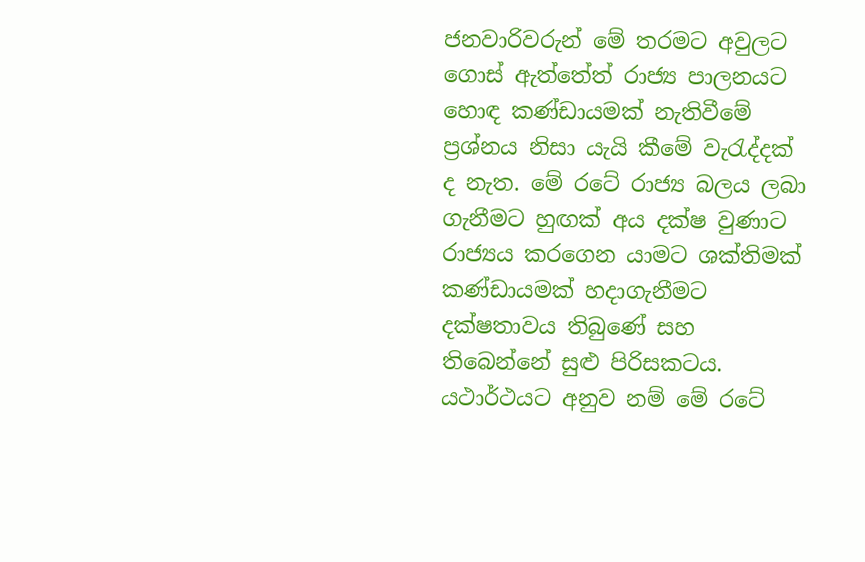ජනවාරිවරුන් මේ තරමට අවුලට ගොස් ඇත්තේත් රාජ්‍ය පාලනයට හොඳ කණ්ඩායමක් නැතිවීමේ ප්‍රශ්නය නිසා යැයි කීමේ වැරැද්දක් ද නැත. මේ රටේ රාජ්‍ය බලය ලබා ගැනීමට හුඟක් අය දක්ෂ වුණාට රාජ්‍යය කරගෙන යාමට ශක්තිමක් කණ්ඩායමක් හදාගැනීමට දක්ෂතාවය තිබුණේ සහ තිබෙන්නේ සුළු පිරිසකටය. යථාර්ථයට අනුව නම් මේ රටේ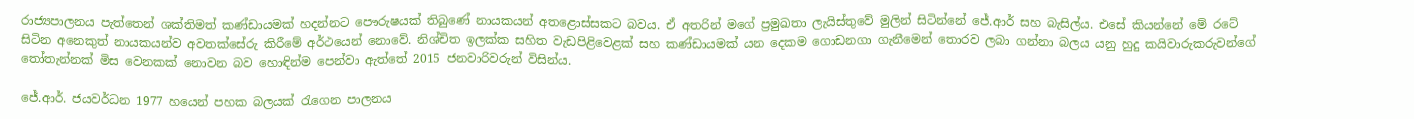රාජ්‍යපාලනය පැත්තෙන් ශක්තිමත් කණ්ඩායමක් හදන්නට පෞරුෂයක් තිබුණේ නායකයන් අතළොස්සකට බවය. ඒ අතරින් මගේ ප්‍රමුඛතා ලැයිස්තුවේ මුලින් සිටින්නේ ජේ.ආර් සහ බැසිල්ය. එසේ කියන්නේ මේ රටේ සිටින අනෙකුත් නායකයන්ව අවතක්සේරු කිරීමේ අර්ථයෙන් නොවේ. නිශ්චිත ඉලක්ක සහිත වැඩපිළිවෙළක් සහ කණ්ඩායමක් යන දෙකම ගොඩනගා ගැනීමෙන් තොරව ලබා ගන්නා බලය යනු හුදු කයිවාරුකරුවන්ගේ තෝතැන්නක් මිස වෙනකක් නොවන බව හොඳින්ම පෙන්වා ඇත්තේ 2015 ජනවාරිවරුන් විසින්ය.

ජේ.ආර්. ජයවර්ධන 1977 හයෙන් පහක බලයක් රැගෙන පාලනය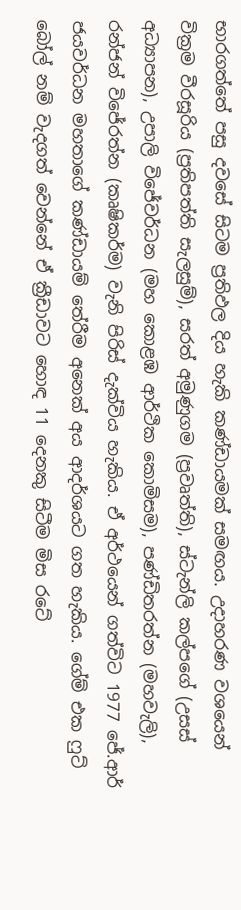භාරගත්තේ පසු දවසේ සිටම ප්‍රතිඵල දිය හැකි කණ්ඩායමක් සමඟය. උදාහරණ වශයෙන් වික්‍රම වීරසූරිය (ප්‍රතිපත්ති සැලසුම්), සරත් අමුණුගම (ප්‍රවෘත්ති), ස්ටැන්ලි කල්පගේ (උසස් අධ්‍යාපන), උපාලි විජේවර්ධන (මහ කොළඹ ආර්ථික කොමිසම), පණ්ඩිතරත්න (මහවැලි), රන්ජන් විජේරත්න (කෘෂිකර්ම) වැනි පිරිස් දැක්විය හැකිය. ඒ අර්ථයෙන් ගත්විට 1977 ජේ.ආර් ජයවර්ධන මහතාගේ කණ්ඩායම් තේරීම අනෙක් අය ආදර්ශයට ගත හැකිය. ගේම් එක ෆුට් බෝල් නම් වැදගත් වෙන්නේ ඒ ක්‍රීඩාවට හොඳ 11 දෙනකු සිටීම මිස රටේ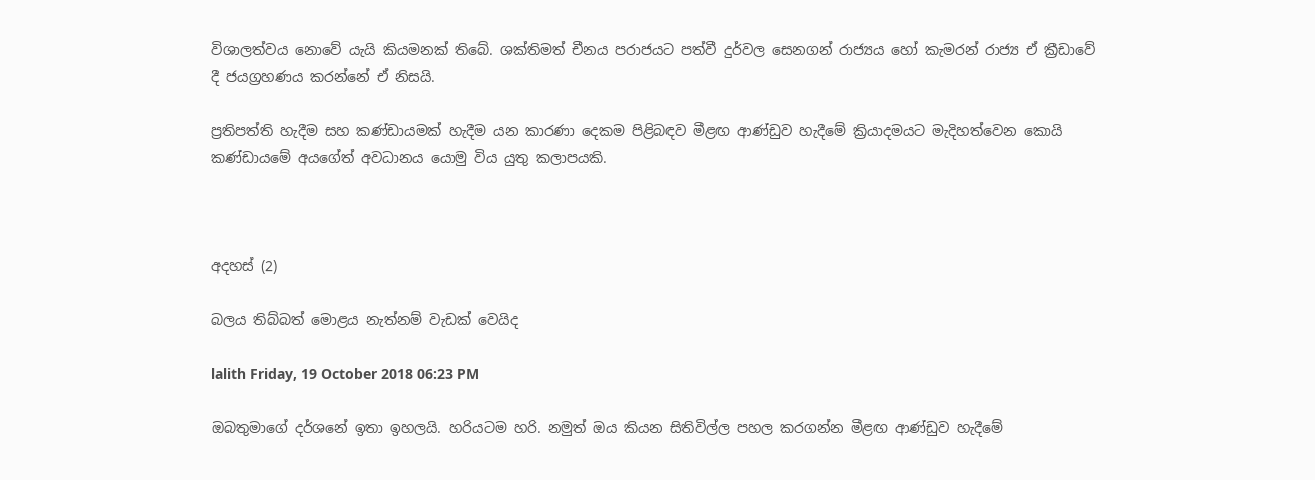විශාලත්වය නොවේ යැයි කියමනක් තිබේ. ශක්තිමත් චීනය පරාජයට පත්වී දුර්වල සෙනගන් රාජ්‍යය හෝ කැමරන් රාජ්‍ය ඒ ක්‍රීඩාවේ දී ජයග්‍රහණය කරන්නේ ඒ නිසයි.

ප්‍රතිපත්ති හැදීම සහ කණ්ඩායමක් හැදීම යන කාරණා දෙකම පිළිබඳව මීළඟ ආණ්ඩුව හැදීමේ ක්‍රියාදමයට මැදිහත්වෙන කොයි කණ්ඩායමේ අයගේත් අවධානය යොමු විය යුතු කලාපයකි.



අදහස් (2)

බලය තිබ්බත් මොළය නැත්නම් වැඩක් වෙයිද

lalith Friday, 19 October 2018 06:23 PM

ඔබතුමාගේ දර්ශනේ ඉතා ඉහලයි. හරියටම හරි. නමුත් ඔය කියන සිතිවිල්ල පහල කරගන්න මීළඟ ආණ්ඩුව හැදීමේ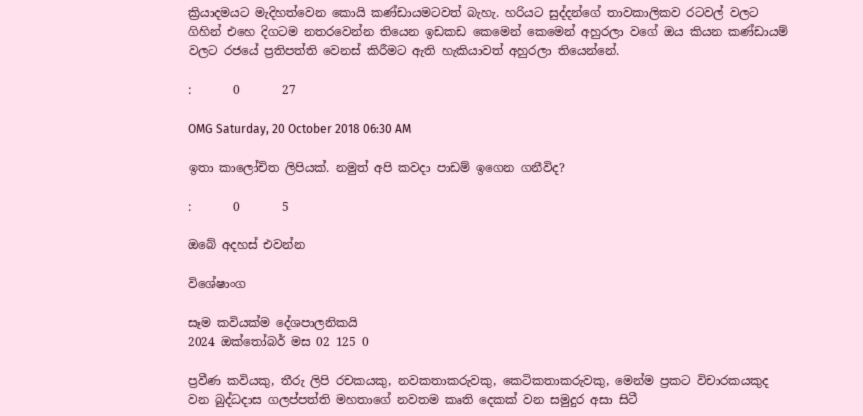ක්‍රියාදමයට මැදිහත්වෙන කොයි කණ්ඩායමටවත් බැහැ. හරියට සුද්දන්ගේ තාවකාලිකව රටවල් වලට ගිහින් එහෙ දිගටම නතරවෙන්න තියෙන ඉඩකඩ කෙමෙන් කෙමෙන් අහුරලා වගේ ඔය කියන කණ්ඩායම් වලට රජයේ ප්‍රතිපත්ති වෙනස් කිරීමට ඇති හැකියාවත් අහුරලා තියෙන්නේ.

:       0       27

OMG Saturday, 20 October 2018 06:30 AM

ඉතා කාලෝචිත ලිපියක්. නමුත් අපි කවදා පාඩම් ඉගෙන ගනීවිද?

:       0       5

ඔබේ අදහස් එවන්න

විශේෂාංග

සෑම කවියක්ම දේශපාලනිකයි
2024 ඔක්තෝබර් මස 02 125 0

ප්‍රවීණ කවියකු, තීරු ලිපි රචකයකු, නවකතාකරුවකු, කෙටිකතාකරුවකු, මෙන්ම ප්‍රකට විචාරකයකුද වන බුද්ධදාස ගලප්පත්ති මහතාගේ නවතම කෘති දෙකක් වන සමුදුර අසා සිටී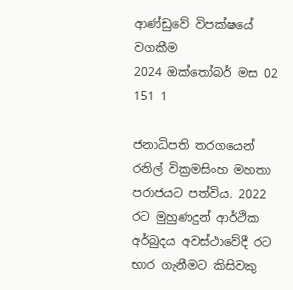ආණ්ඩුවේ විපක්ෂයේ වගකීම
2024 ඔක්තෝබර් මස 02 151 1

ජනාධිපති තරගයෙන් රනිල් වික්‍රමසිංහ මහතා පරාජයට පත්විය. 2022 රට මුහුණදුන් ආර්ථික අර්බුදය අවස්ථාවේදී රට භාර ගැනීමට කිසිවකු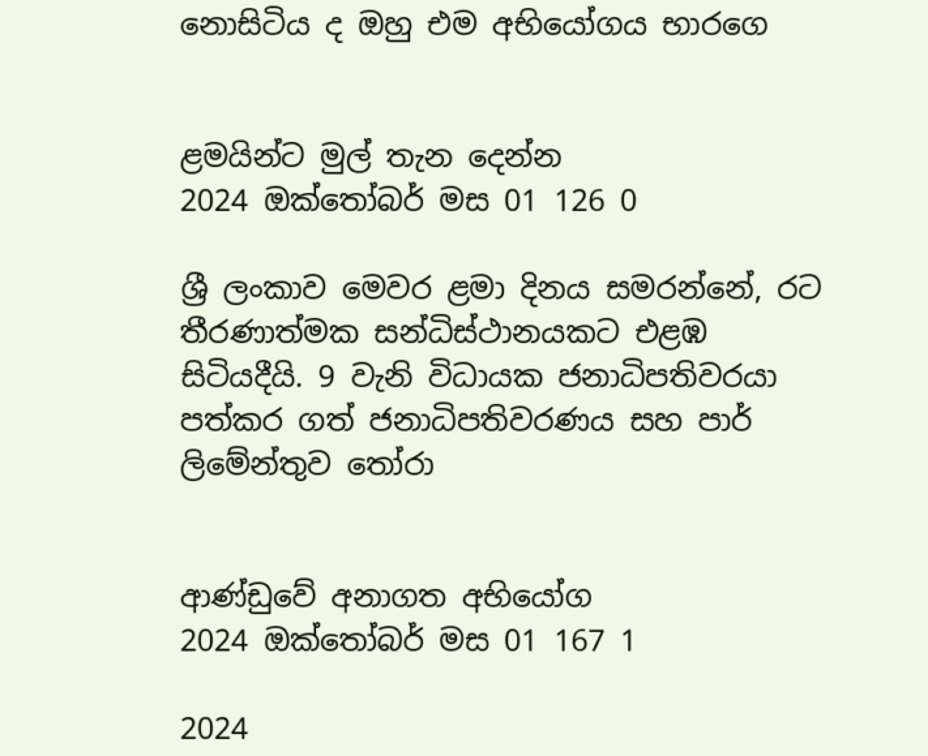නොසිටිය ද ඔහු එම අභියෝගය භාරගෙ


ළමයින්ට මුල් තැන දෙන්න
2024 ඔක්තෝබර් මස 01 126 0

ශ්‍රී ලංකාව මෙවර ළමා දිනය සමරන්නේ, රට තීරණාත්මක සන්ධිස්ථානයකට එළඹ සිටියදීයි. 9 වැනි විධායක ජනාධිපතිවරයා පත්කර ගත් ජනාධිපතිවරණය සහ පාර් ලිමේන්තුව තෝරා


ආණ්ඩුවේ අනාගත අභියෝග
2024 ඔක්තෝබර් මස 01 167 1

2024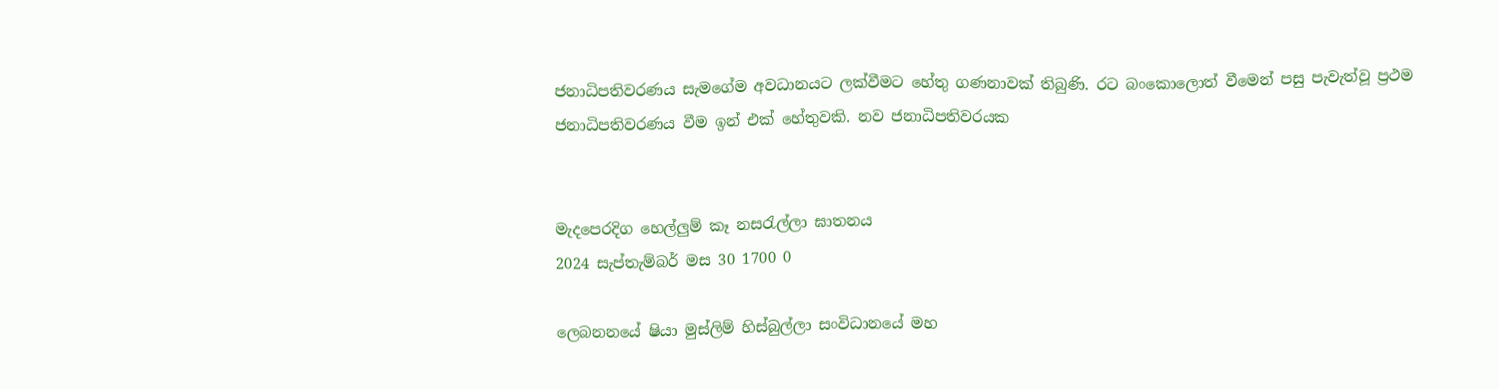ජනාධිපතිවරණය සැමගේම අවධානයට ලක්වීමට හේතු ගණනාවක් තිබුණි. රට බංකොලොත් වීමෙන් පසු පැවැත්වූ ප්‍රථම ජනාධිපතිවරණය වීම ඉන් එක් හේතුවකි. නව ජනාධිපතිවරයක


මැදපෙරදිග හෙල්ලුම් කෑ නසරැල්ලා ඝාතනය
2024 සැප්තැම්බර් මස 30 1700 0

ලෙබනනයේ ෂියා මුස්ලිම් හිස්බුල්ලා සංවිධානයේ මහ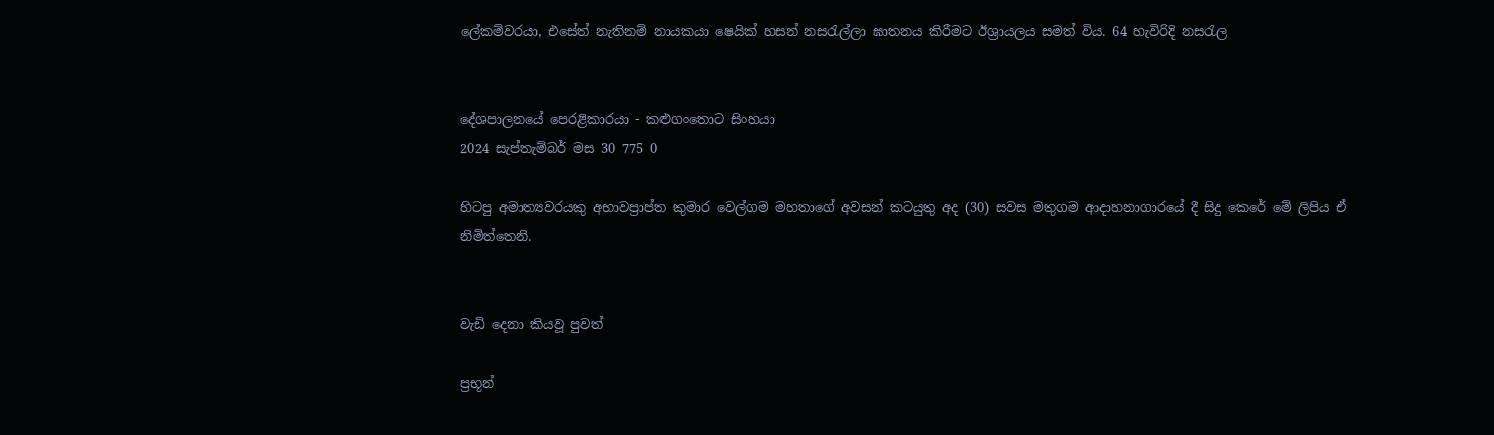ලේකම්වරයා, එසේත් නැතිනම් නායකයා ෂෙයික් හසන් නසරැල්ලා ඝාතනය කිරීමට ඊශ්‍රායලය සමත් විය. 64 හැවිරිදි නසරැල


දේශපාලනයේ පෙරළිකාරයා - කළුගංතොට සිංහයා
2024 සැප්තැම්බර් මස 30 775 0

හිටපු අමාත්‍යවරයකු අභාවප්‍රාප්ත කුමාර වෙල්ගම මහතාගේ අවසන් කටයුතු අද (30) සවස මතුගම ආදාහනාගාරයේ දී සිදු කෙරේ මේ ලිපිය ඒ නිමිත්තෙනි.


වැඩි දෙනා කියවූ පුවත්

ප්‍රභූන්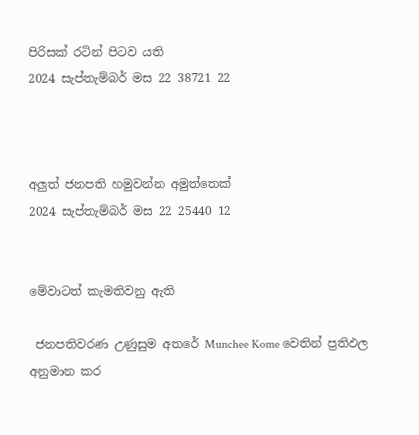පිරිසක් රටින් පිටව යති
2024 සැප්තැම්බර් මස 22 38721 22



අලුත් ජනපති හමුවන්න අමුත්තෙක්
2024 සැප්තැම්බර් මස 22 25440 12


මේවාටත් කැමතිවනු ඇති

 ජනපතිවරණ උණුසුම අතරේ Munchee Kome වෙතින් ප්‍රතිඵල අනුමාන කර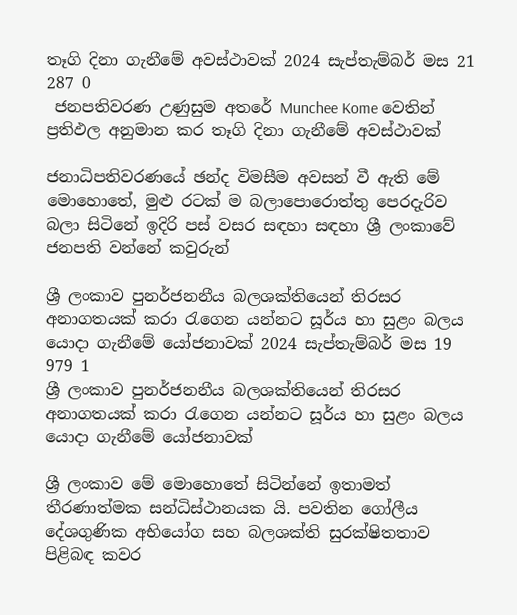තෑගි දිනා ගැනීමේ අවස්ථාවක් 2024 සැප්තැම්බර් මස 21 287 0
 ජනපතිවරණ උණුසුම අතරේ Munchee Kome වෙතින් ප්‍රතිඵල අනුමාන කර තෑගි දිනා ගැනීමේ අවස්ථාවක්

ජනාධිපතිවරණයේ ඡන්ද විමසීම අවසන් වී ඇති මේ මොහොතේ, මුළු රටක් ම බලාපොරොත්තු පෙරදැරිව බලා සිටිනේ ඉදිරි පස් වසර සඳහා සඳහා ශ්‍රී ලංකාවේ ජනපති වන්නේ කවුරුන්

ශ්‍රී ලංකාව පුනර්ජනනීය බලශක්තියෙන් තිරසර අනාගතයක් කරා රැගෙන යන්නට සූර්ය හා සුළං බලය යොදා ගැනීමේ යෝජනාවක් 2024 සැප්තැම්බර් මස 19 979 1
ශ්‍රී ලංකාව පුනර්ජනනීය බලශක්තියෙන් තිරසර අනාගතයක් කරා රැගෙන යන්නට සූර්ය හා සුළං බලය යොදා ගැනීමේ යෝජනාවක්

ශ්‍රී ලංකාව මේ මොහොතේ සිටින්නේ ඉතාමත් තීරණාත්මක සන්ධිස්ථානයක යි. පවතින ගෝලීය දේශගුණික අභියෝග සහ බලශක්ති සුරක්ෂිතතාව පිළිබඳ කවර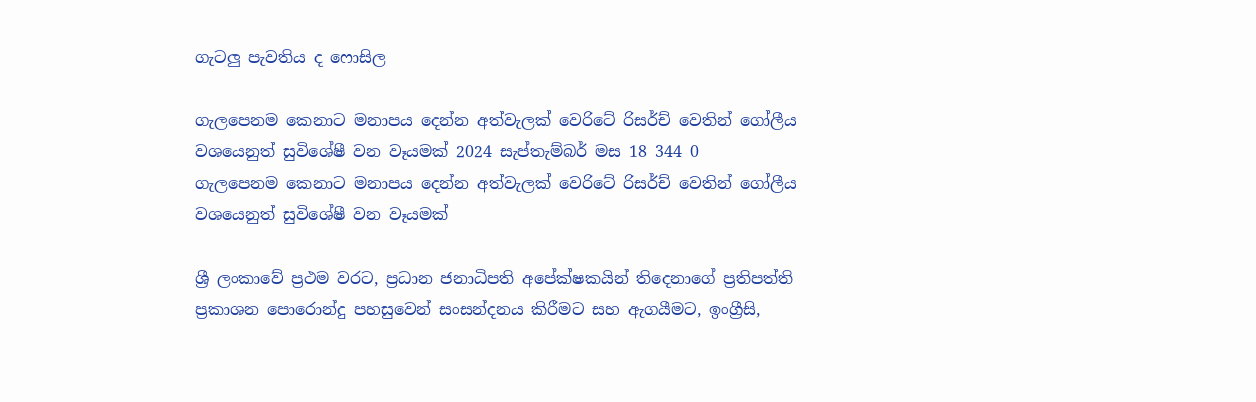ගැටලු පැවතිය ද ෆොසිල

ගැලපෙනම කෙනාට මනාපය දෙන්න අත්වැලක් වෙරිටේ රිසර්ච් වෙතින් ගෝලීය වශයෙනුත් සුවිශේෂී වන වෑයමක් 2024 සැප්තැම්බර් මස 18 344 0
ගැලපෙනම කෙනාට මනාපය දෙන්න අත්වැලක් වෙරිටේ රිසර්ච් වෙතින් ගෝලීය වශයෙනුත් සුවිශේෂී වන වෑයමක්

ශ්‍රී ලංකාවේ ප්‍රථම වරට, ප්‍රධාන ජනාධිපති අපේක්ෂකයින් තිදෙනාගේ ප්‍රතිපත්ති ප්‍රකාශන පොරොන්දු පහසුවෙන් සංසන්දනය කිරීමට සහ ඇගයීමට, ඉංග්‍රීසි,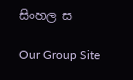සිංහල ස

Our Group Site